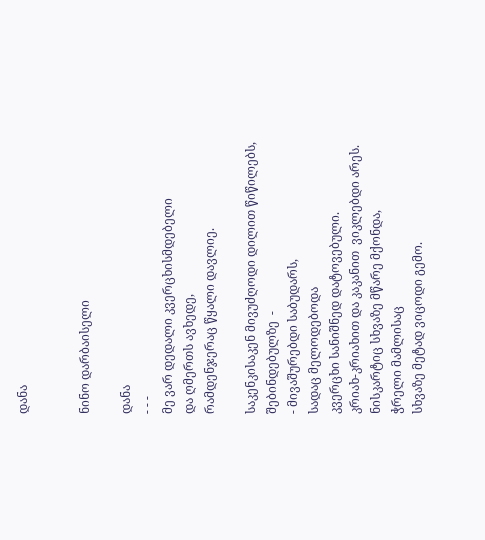დანა


ნინო დარბაისელი

დანა
- - -
მე ვარ დედალი კვერცხისმდებელი
და ღმერთს ავხედე,
რამდენჯერაც წყალი დავლიე.

საკენკისაკენ მივუძღოდი დილით წიწილებს,
შებინდებულზე  -
- მივაშურებდი საბუდარს,
სადაც მელოდებოდა
კვერცხი სანიშნედ დატოვებული.
კრიახ-კრიახით და კაკანით  ვიკლებდი არეს.
ნისკარტიც სხვაზე მწარე მქონდა,
ჭრელი მამლისაც
სხვაზე მეტად ვიცოდი გემო.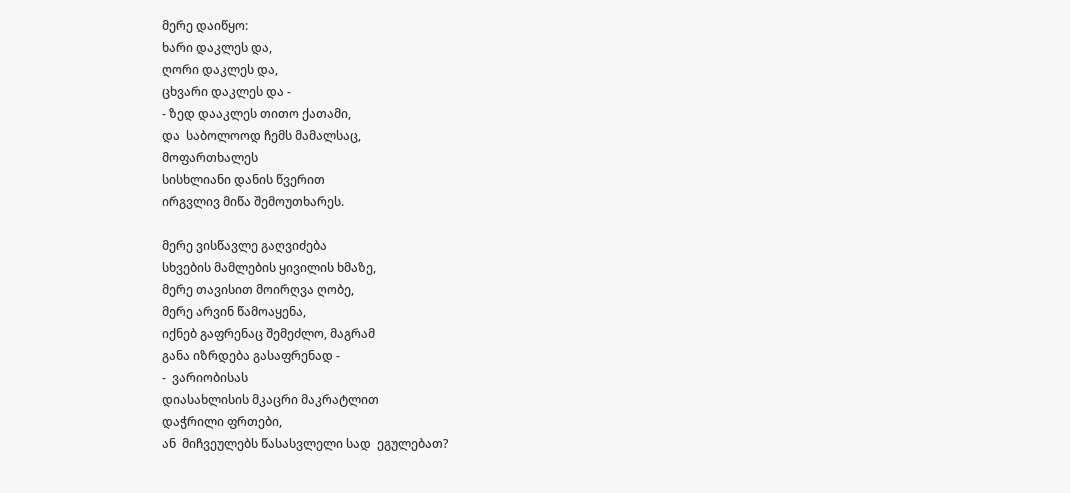მერე დაიწყო:
ხარი დაკლეს და,
ღორი დაკლეს და,
ცხვარი დაკლეს და -
- ზედ დააკლეს თითო ქათამი,
და  საბოლოოდ ჩემს მამალსაც,
მოფართხალეს
სისხლიანი დანის წვერით
ირგვლივ მიწა შემოუთხარეს.

მერე ვისწავლე გაღვიძება
სხვების მამლების ყივილის ხმაზე,
მერე თავისით მოირღვა ღობე,
მერე არვინ წამოაყენა,
იქნებ გაფრენაც შემეძლო, მაგრამ
განა იზრდება გასაფრენად -
-  ვარიობისას
დიასახლისის მკაცრი მაკრატლით
დაჭრილი ფრთები,
ან  მიჩვეულებს წასასვლელი სად  ეგულებათ?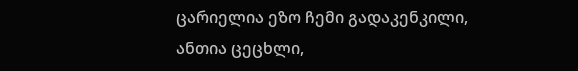ცარიელია ეზო ჩემი გადაკენკილი,
ანთია ცეცხლი,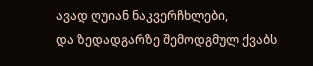ავად ღუიან ნაკვერჩხლები,
და ზედადგარზე შემოდგმულ ქვაბს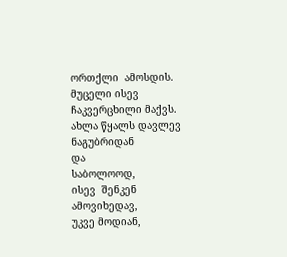ორთქლი  ამოსდის.
მუცელი ისევ ჩაკვერცხილი მაქვს.
ახლა წყალს დავლევ ნაგუბრიდან
და
საბოლოოდ,
ისევ  შენკენ  ამოვიხედავ,
უკვე მოდიან,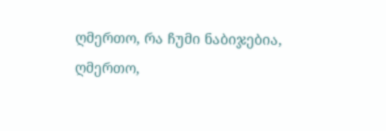ღმერთო, რა ჩუმი ნაბიჯებია,
ღმერთო,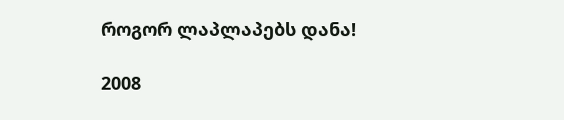როგორ ლაპლაპებს დანა!

2008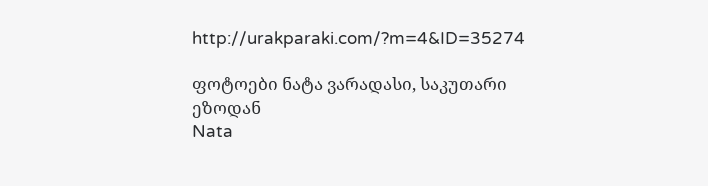http://urakparaki.com/?m=4&ID=35274

ფოტოები ნატა ვარადასი, საკუთარი ეზოდან
Nata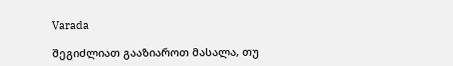Varada

შეგიძლიათ გააზიაროთ მასალა, თუ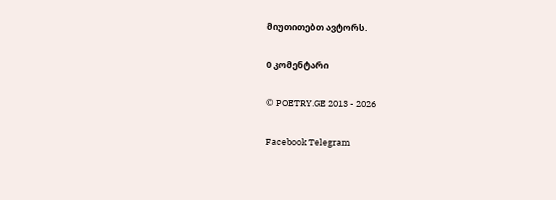მიუთითებთ ავტორს.

0 კომენტარი

© POETRY.GE 2013 - 2026

Facebook Telegram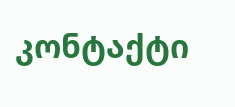კონტაქტი